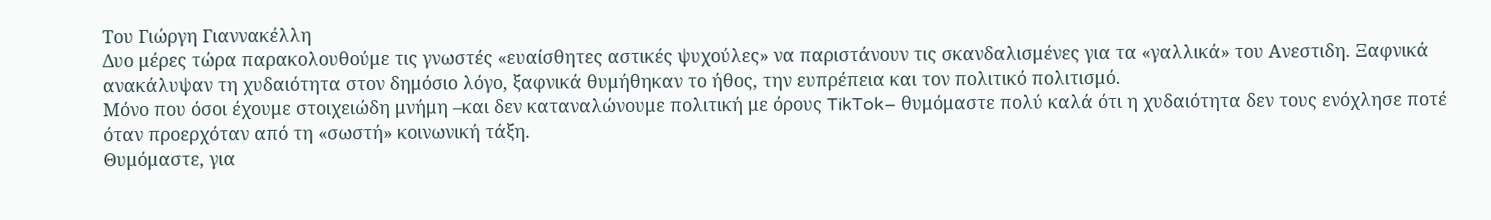Του Γιώργη Γιαννακέλλη
Δυο μέρες τώρα παρακολουθούμε τις γνωστές «ευαίσθητες αστικές ψυχούλες» να παριστάνουν τις σκανδαλισμένες για τα «γαλλικά» του Ανεστιδη. Ξαφνικά ανακάλυψαν τη χυδαιότητα στον δημόσιο λόγο, ξαφνικά θυμήθηκαν το ήθος, την ευπρέπεια και τον πολιτικό πολιτισμό.
Μόνο που όσοι έχουμε στοιχειώδη μνήμη –και δεν καταναλώνουμε πολιτική με όρους TikTok– θυμόμαστε πολύ καλά ότι η χυδαιότητα δεν τους ενόχλησε ποτέ όταν προερχόταν από τη «σωστή» κοινωνική τάξη.
Θυμόμαστε, για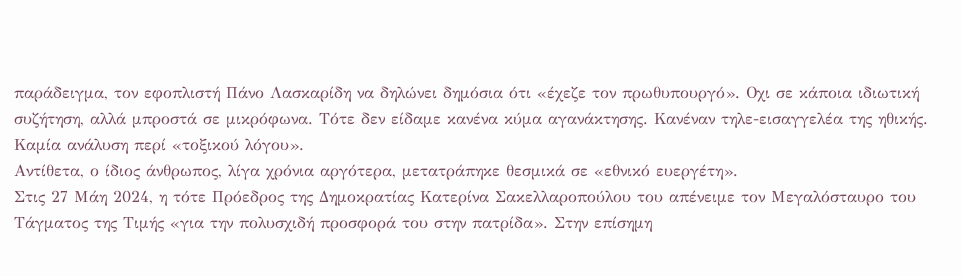παράδειγμα, τον εφοπλιστή Πάνο Λασκαρίδη να δηλώνει δημόσια ότι «έχεζε τον πρωθυπουργό». Οχι σε κάποια ιδιωτική συζήτηση, αλλά μπροστά σε μικρόφωνα. Τότε δεν είδαμε κανένα κύμα αγανάκτησης. Κανέναν τηλε-εισαγγελέα της ηθικής. Καμία ανάλυση περί «τοξικού λόγου».
Αντίθετα, ο ίδιος άνθρωπος, λίγα χρόνια αργότερα, μετατράπηκε θεσμικά σε «εθνικό ευεργέτη».
Στις 27 Μάη 2024, η τότε Πρόεδρος της Δημοκρατίας Κατερίνα Σακελλαροπούλου του απένειμε τον Μεγαλόσταυρο του Τάγματος της Τιμής «για την πολυσχιδή προσφορά του στην πατρίδα». Στην επίσημη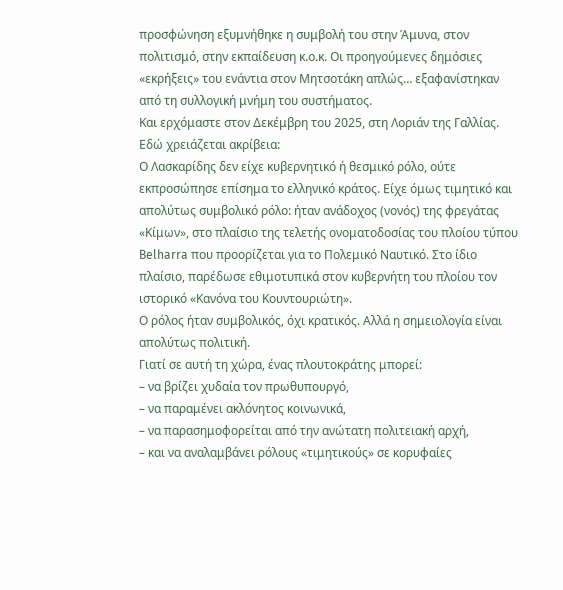προσφώνηση εξυμνήθηκε η συμβολή του στην Άμυνα, στον πολιτισμό, στην εκπαίδευση κ.ο.κ. Οι προηγούμενες δημόσιες «εκρήξεις» του ενάντια στον Μητσοτάκη απλώς… εξαφανίστηκαν από τη συλλογική μνήμη του συστήματος.
Και ερχόμαστε στον Δεκέμβρη του 2025, στη Λοριάν της Γαλλίας.
Εδώ χρειάζεται ακρίβεια:
Ο Λασκαρίδης δεν είχε κυβερνητικό ή θεσμικό ρόλο, ούτε εκπροσώπησε επίσημα το ελληνικό κράτος. Είχε όμως τιμητικό και απολύτως συμβολικό ρόλο: ήταν ανάδοχος (νονός) της φρεγάτας «Κίμων», στο πλαίσιο της τελετής ονοματοδοσίας του πλοίου τύπου Belharra που προορίζεται για το Πολεμικό Ναυτικό. Στο ίδιο πλαίσιο, παρέδωσε εθιμοτυπικά στον κυβερνήτη του πλοίου τον ιστορικό «Κανόνα του Κουντουριώτη».
Ο ρόλος ήταν συμβολικός, όχι κρατικός. Αλλά η σημειολογία είναι απολύτως πολιτική.
Γιατί σε αυτή τη χώρα, ένας πλουτοκράτης μπορεί:
– να βρίζει χυδαία τον πρωθυπουργό,
– να παραμένει ακλόνητος κοινωνικά,
– να παρασημοφορείται από την ανώτατη πολιτειακή αρχή,
– και να αναλαμβάνει ρόλους «τιμητικούς» σε κορυφαίες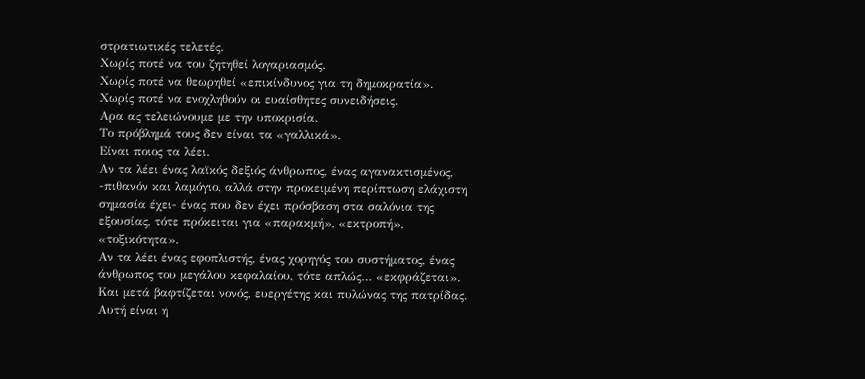στρατιωτικές τελετές.
Χωρίς ποτέ να του ζητηθεί λογαριασμός.
Χωρίς ποτέ να θεωρηθεί «επικίνδυνος για τη δημοκρατία».
Χωρίς ποτέ να ενοχληθούν οι ευαίσθητες συνειδήσεις.
Αρα ας τελειώνουμε με την υποκρισία.
Το πρόβλημά τους δεν είναι τα «γαλλικά».
Είναι ποιος τα λέει.
Αν τα λέει ένας λαϊκός δεξιός άνθρωπος, ένας αγανακτισμένος, -πιθανόν και λαμόγιο, αλλά στην προκειμένη περίπτωση ελάχιστη σημασία έχει- ένας που δεν έχει πρόσβαση στα σαλόνια της εξουσίας, τότε πρόκειται για «παρακμή», «εκτροπή», «τοξικότητα».
Αν τα λέει ένας εφοπλιστής, ένας χορηγός του συστήματος, ένας άνθρωπος του μεγάλου κεφαλαίου, τότε απλώς… «εκφράζεται».
Και μετά βαφτίζεται νονός, ευεργέτης και πυλώνας της πατρίδας.
Αυτή είναι η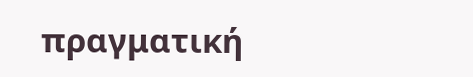πραγματική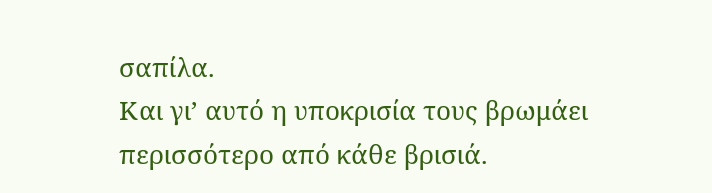σαπίλα.
Και γι’ αυτό η υποκρισία τους βρωμάει περισσότερο από κάθε βρισιά.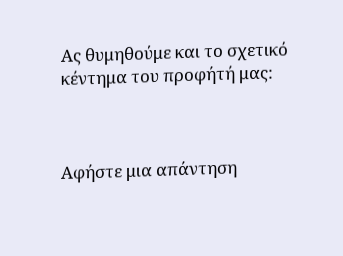Ας θυμηθούμε και το σχετικό κέντημα του προφήτή μας:



Αφήστε μια απάντηση